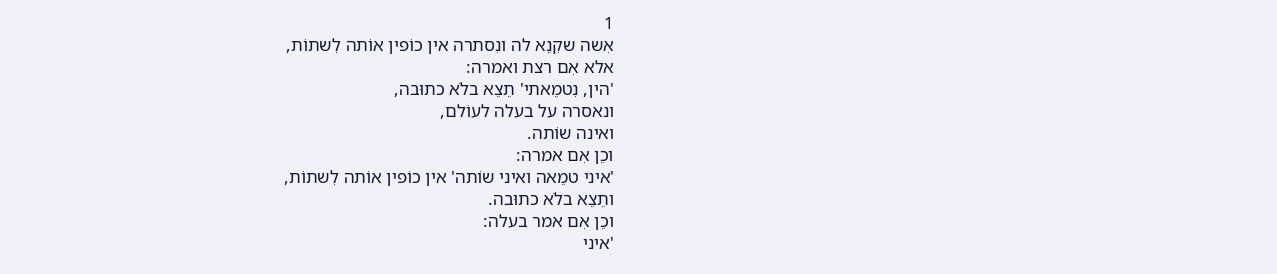1
אִשה שקִנֵא לה ונִסתרה אין כוֹפין אוֹתה לִשתוֹת,
אלא אִם רצת ואמרה:
'הין, נִטמֵאתי' תֵצֵא בלֹא כתוּבה,
ונאסרה על בעלה לעוֹלם,
ואינה שוֹתה.
וכֵן אִם אמרה:
'איני טמֵאה ואיני שוֹתה' אין כוֹפין אוֹתה לִשתוֹת,
ותֵצֵא בלֹא כתוּבה.
וכֵן אִם אמר בעלה:
'איני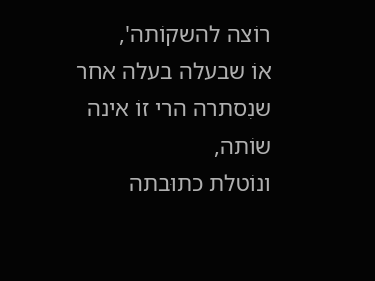רוֹצה להשקוֹתה',
אוֹ שבעלה בעלה אחר שנִסתרה הרי זוֹ אינה שוֹתה,
ונוֹטלת כתוּבתה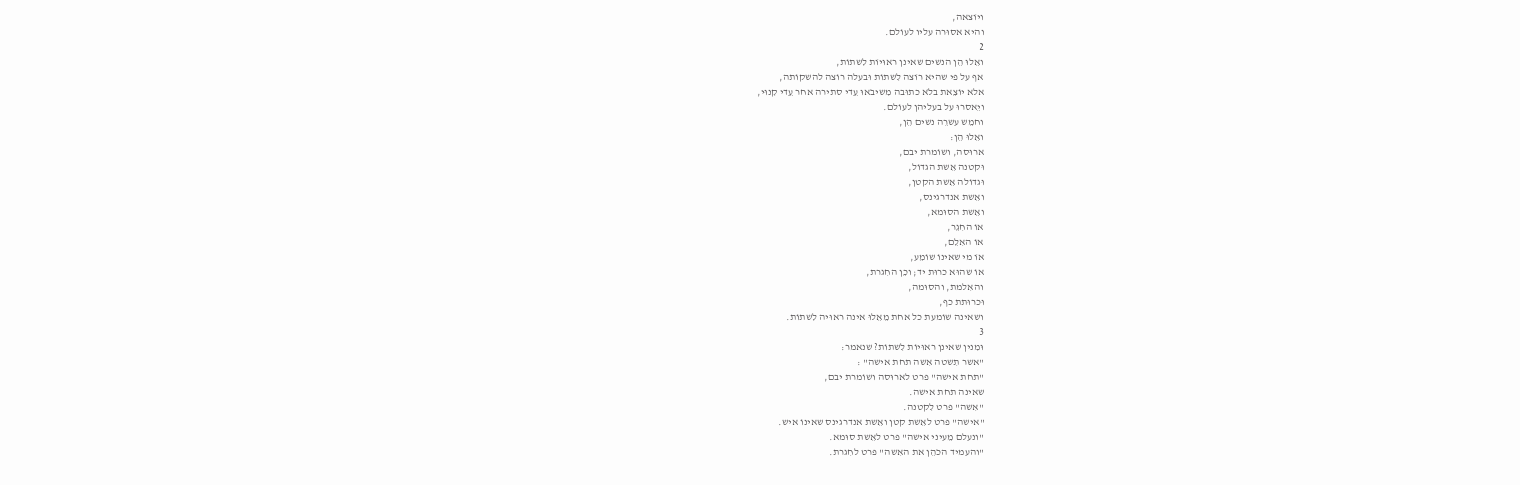ויוֹצאה,
והיא אסוּרה עליו לעוֹלם.
2
ואֵלוּ הֵן הנשים שאינן ראוּיוֹת לִשתוֹת,
אף על פי שהיא רוֹצה לִשתוֹת וּבעלה רוֹצה להשקוֹתה,
אלא יוֹצֵאת בלֹא כתוּבה מִשיבֹאוּ עֵדי סתירה אחר עֵדי קִנוּי,
ויֵאסרוּ על בעליהן לעוֹלם.
וחמֵש עשרֵה נשים הֵן,
ואֵלוּ הֵן:
ארוּסה, ושוֹמרת יבם,
וּקטנה אֵשת הגדוֹל,
וּגדוֹלה אֵשת הקטן,
ואֵשת אנדרגינס,
ואֵשת הסוּמא,
אוֹ החִגֵר,
אוֹ האִלֵם,
אוֹ מי שאינוֹ שוֹמֵע,
אוֹ שהוּא כרוּת יד; וכֵן החִגרת,
והאִלמת, והסוּמה,
וּכרוּתת כף,
ושאינה שוֹמעת כל אחת מֵאֵלוּ אינה ראוּיה לִשתוֹת.
3
וּמִנין שאינן ראוּיוֹת לִשתוֹת? שנאמר:
"אשר תִשטה אִשה תחת אישה" :
"תחת אישה" פרט לארוּסה ושוֹמרת יבם,
שאינה תחת אישה.
"אִשה" פרט לִקטנה.
"אישה" פרט לאֵשת קטן ואֵשת אנדרגינס שאינוֹ איש.
"ונעלם מֵעיני אישה" פרט לאֵשת סוּמא.
"והעמיד הכֹהֵן את האִשה" פרט לחִגרת.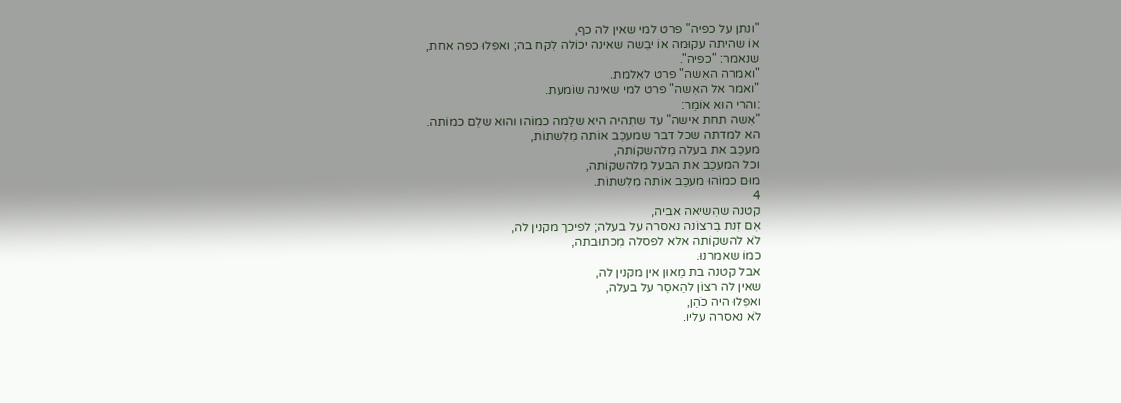"ונתן על כפיה" פרט למי שאין לה כף,
אוֹ שהיתה עקוּמה אוֹ יבֵשה שאינה יכוֹלה לִקח בה; ואפִלוּ כפה אחת,
שנאמר: "כפיה".
"ואמרה האִשה" פרט לאִלמת.
"ואמר אל האִשה" פרט למי שאינה שוֹמעת.
:והרי הוּא אוֹמֵר:
"אִשה תחת אישה" עד שתִהיה היא שלֵמה כמוֹהוּ והוּא שלֵם כמוֹתה.
הא למדתה שכל דבר שמעכֵב אוֹתה מִלִשתוֹת,
מעכֵב את בעלה מִלהשקוֹתה,
וכל המעכֵב את הבעל מִלהשקוֹתה,
מוּם כמוֹהוּ מעכֵב אוֹתה מִלִשתוֹת.
4
קטנה שהִשיאה אביה,
אִם זִנת בִרצוֹנה נאסרה על בעלה; לפיכך מקנין לה,
לֹא להשקוֹתה אלא לפסלה מִכתוּבתה,
כמוֹ שאמרנוּ.
אבל קטנה בת מֵאוּן אין מקנין לה,
שאין לה רצוֹן להֵאסֵר על בעלה,
ואפִלוּ היה כֹהֵן,
לֹא נאסרה עליו.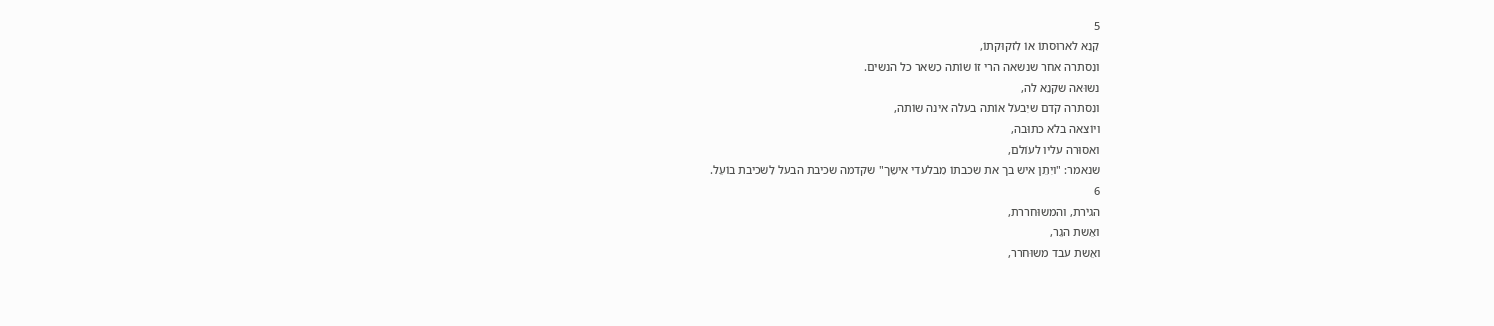5
קִנֵא לארוּסתוֹ אוֹ לִזקוּקתוֹ,
ונִסתרה אחר שנשאה הרי זוֹ שוֹתה כִשאר כל הנשים.
נשוּאה שקִנֵא לה,
ונִסתרה קֹדם שיִבעֹל אוֹתה בעלה אינה שוֹתה,
ויוֹצאה בלֹא כתוּבה,
ואסוּרה עליו לעוֹלם,
שנאמר: "ויִתֵן איש בך את שכבתוֹ מִבלעדי אישֵך" שקדמה שכיבת הבעל לִשכיבת בוֹעֵל.
6
הגיֹרת, והמשוּחררת,
ואֵשת הגֵר,
ואֵשת עבד משוּחרר,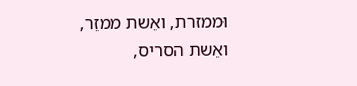וּממזרת, ואֵשת ממזֵר,
ואֵשת הסריס,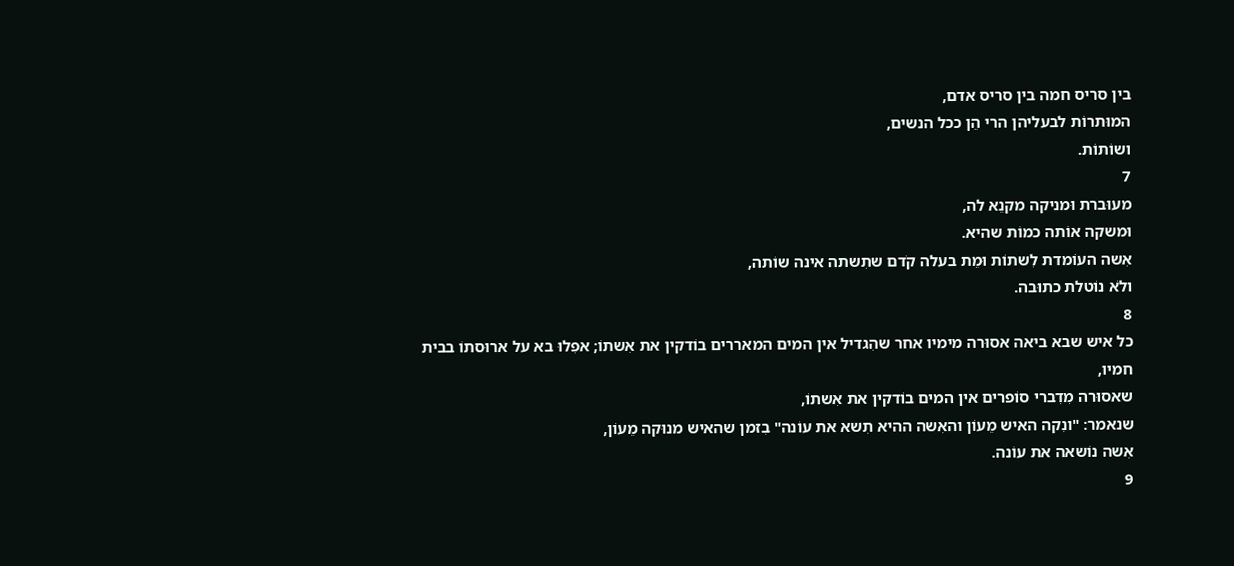בין סריס חמה בין סריס אדם,
המוּתרוֹת לבעליהן הרי הֵן ככל הנשים,
ושוֹתוֹת.
7
מעוּברת וּמניקה מקנֵא לה,
וּמשקה אוֹתה כמוֹת שהיא.
אִשה העוֹמדת לִשתוֹת וּמֵת בעלה קֹדם שתִשתה אינה שוֹתה,
ולֹא נוֹטלת כתוּבה.
8
כל איש שבא ביאה אסוּרה מימיו אחר שהִגדיל אין המים המאררים בוֹדקין את אִשתוֹ; אפִלוּ בא על ארוּסתוֹ בבית חמיו,
שאסוּרה מִדִברי סוֹפרים אין המים בוֹדקין את אִשתוֹ,
שנאמר: "ונִקה האיש מֵעוֹן והאִשה ההיא תִשא את עוֹנה" בִזמן שהאיש מנוּקה מֵעוֹן,
אִשה נוֹשאה את עוֹנה.
9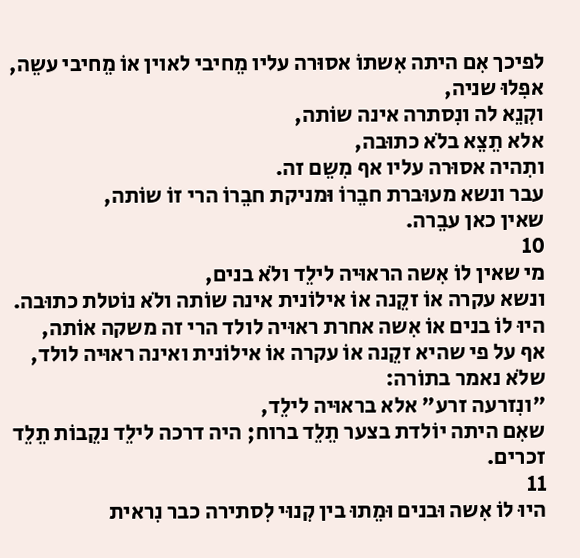לפיכך אִם היתה אִשתוֹ אסוּרה עליו מֵחיבי לאוין אוֹ מֵחיבי עשֵה,
אפִלוּ שניה,
וקִנֵא לה ונִסתרה אינה שוֹתה,
אלא תֵצֵא בלֹא כתוּבה,
ותִהיה אסוּרה עליו אף מִשֵם זה.
עבר ונשא מעוּברת חבֵרוֹ וּמניקת חבֵרוֹ הרי זוֹ שוֹתה,
שאין כאן עבֵרה.
10
מי שאין לוֹ אִשה הראוּיה לילֵד ולֹא בנים,
ונשא עקרה אוֹ זקֵנה אוֹ אילוֹנית אינה שוֹתה ולֹא נוֹטלת כתוּבה.
היוּ לוֹ בנים אוֹ אִשה אחרת ראוּיה לולד הרי זה משקה אוֹתה,
אף על פי שהיא זקֵנה אוֹ עקרה אוֹ אילוֹנית ואינה ראוּיה לולד,
שלֹא נאמר בתוֹרה:
"ונִזרעה זרע" אלא בראוּיה לילֵד,
שאִם היתה יוֹלדת בצער תֵלֵד ברוח; היה דרכה לילֵד נקֵבוֹת תֵלֵד זכרים.
11
היוּ לוֹ אִשה וּבנים וּמֵתוּ בין קִנוּי לִסתירה כבר נִראית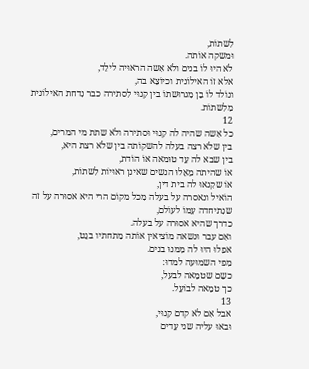לִשתוֹת,
וּמשקה אוֹתה.
לֹא היוּ לוֹ בנים ולֹא אִשה הראוּיה לילֵד,
אלא זוֹ האילוֹנית וכיוֹצֵא בה,
ונוֹלד לוֹ בֵן מִגרוּשתוֹ בין קִנוּי לִסתירה כבר נִדחת האילוֹנית מִלִשתוֹת.
12
כל אִשה שהיה לה קִנוּי וּסתירה ולֹא שתת מי המרים,
בין שלֹא רצה בעלה להשקוֹתה בין שלֹא רצת היא,
בין שבא לה עֵד טוּמאה אוֹ הוֹדת,
אוֹ שהיתה מֵאֵלוּ הנשים שאינן ראוּיוֹת לִשתוֹת,
אוֹ שקִנאוּ לה בית דין,
הוֹאיל ונאסרה על בעלה מִכל מקוֹם הרי היא אסוּרה על זה שנִתיחדה עִמוֹ לעוֹלם,
כדרך שהיא אסוּרה על בעלה.
ואִם עבר וּנשאה מוֹציאין אוֹתה מִתחתיו בגֵט,
אפִלוּ היוּ לה מִמנוּ בנים.
מִפי השמוּעה למדוּ:
כשֵם שטמֵאה לבעל,
כך טמֵאה לבוֹעֵל.
13
אבל אִם לֹא קדם קִנוּי,
וּבאוּ עליה שני עֵדים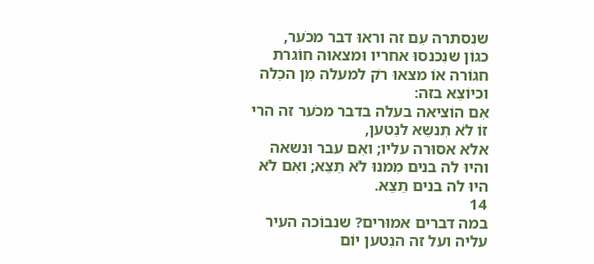שנִסתרה עִם זה וראוּ דבר מכֹער,
כגוֹן שנִכנסוּ אחריו וּמצאוּה חוֹגרת חגוֹרה אוֹ מצאוּ רֹק למעלה מִן הכִלה וכיוֹצֵא בזה:
אִם הוֹציאה בעלה בדבר מכֹער זה הרי זוֹ לֹא תִנשֵא לנִטען,
אלא אסוּרה עליו; ואִם עבר וּנשאה והיוּ לה בנים מִמנוּ לֹא תֵצֵא; ואִם לֹא היוּ לה בנים תֵצֵא.
14
במה דברים אמוּרים? שנבוֹכה העיר עליה ועל זה הנִטען יוֹם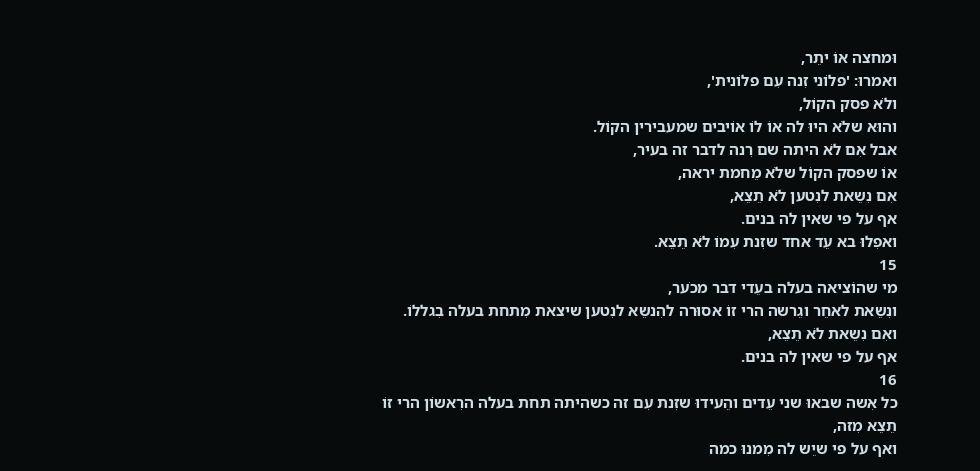וּמחצה אוֹ יתֵר,
ואמרוּ: 'פלוֹני זִנה עִם פלוֹנית',
ולֹא פסק הקוֹל,
והוּא שלֹא היוּ לה אוֹ לוֹ אוֹיבים שמעבירין הקוֹל.
אבל אִם לֹא היתה שם רִנה לדבר זה בעיר,
אוֹ שפסק הקוֹל שלֹא מֵחמת יראה,
אִם נִשֵאת לנִטען לֹא תֵצֵא,
אף על פי שאין לה בנים.
ואפִלוּ בא עֵד אחד שזִנת עִמוֹ לֹא תֵצֵא.
15
מי שהוֹציאה בעלה בעֵדי דבר מכֹער,
ונִשֵאת לאחֵר וגֵרשה הרי זוֹ אסוּרה להִנשֵא לנִטען שיצאת מִתחת בעלה בִגללוֹ.
ואִם נִשֵאת לֹא תֵצֵא,
אף על פי שאין לה בנים.
16
כל אִשה שבאוּ שני עֵדים והֵעידוּ שזִנת עִם זה כשהיתה תחת בעלה הרִאשוֹן הרי זוֹ תֵצֵא מִזה,
ואף על פי שיֵש לה מִמנוּ כמה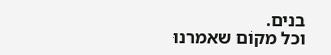בנים.
וכל מקוֹם שאמרנוּ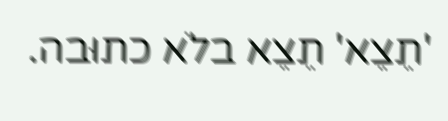'תֵצֵא' תֵצֵא בלֹא כתוּבה.